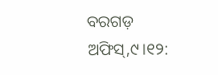ବରଗଡ଼ ଅଫିସ୍,୯।୧୨: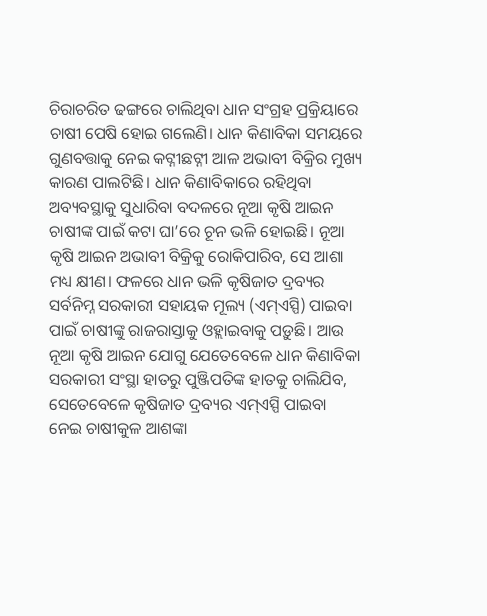ଚିରାଚରିତ ଢଙ୍ଗରେ ଚାଲିଥିବା ଧାନ ସଂଗ୍ରହ ପ୍ରକ୍ରିୟାରେ ଚାଷୀ ପେଷି ହୋଇ ଗଲେଣି। ଧାନ କିଣାବିକା ସମୟରେ ଗୁଣବତ୍ତାକୁ ନେଇ କଟ୍ନୀଛଟ୍ନୀ ଆଳ ଅଭାବୀ ବିକ୍ରିର ମୁଖ୍ୟ କାରଣ ପାଲଟିଛି। ଧାନ କିଣାବିକାରେ ରହିଥିବା ଅବ୍ୟବସ୍ଥାକୁ ସୁଧାରିବା ବଦଳରେ ନୂଆ କୃଷି ଆଇନ ଚାଷୀଙ୍କ ପାଇଁ କଟା ଘା’ରେ ଚୂନ ଭଳି ହୋଇଛି। ନୂଆ କୃଷି ଆଇନ ଅଭାବୀ ବିକ୍ରିକୁ ରୋକିପାରିବ, ସେ ଆଶା ମଧ୍ୟ କ୍ଷୀଣ। ଫଳରେ ଧାନ ଭଳି କୃଷିଜାତ ଦ୍ରବ୍ୟର ସର୍ବନିମ୍ନ ସରକାରୀ ସହାୟକ ମୂଲ୍ୟ (ଏମ୍ଏସ୍ପି) ପାଇବା ପାଇଁ ଚାଷୀଙ୍କୁ ରାଜରାସ୍ତାକୁ ଓହ୍ଲାଇବାକୁ ପଡ଼ୁଛି। ଆଉ ନୂଆ କୃଷି ଆଇନ ଯୋଗୁ ଯେତେବେଳେ ଧାନ କିଣାବିକା ସରକାରୀ ସଂସ୍ଥା ହାତରୁ ପୁଞ୍ଜିପତିଙ୍କ ହାତକୁ ଚାଲିଯିବ, ସେତେବେଳେ କୃଷିଜାତ ଦ୍ରବ୍ୟର ଏମ୍ଏସ୍ପି ପାଇବା ନେଇ ଚାଷୀକୁଳ ଆଶଙ୍କା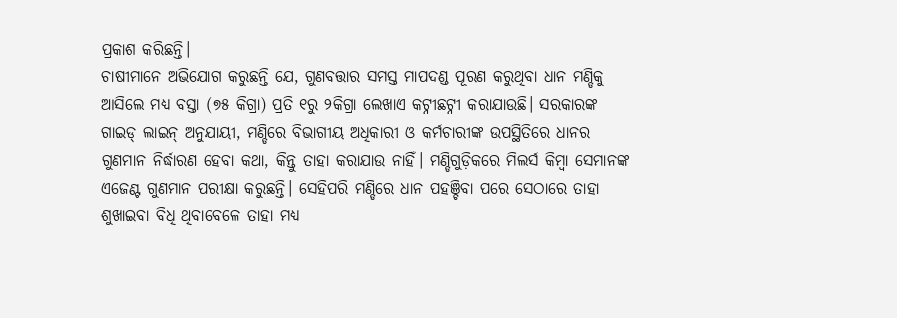ପ୍ରକାଶ କରିଛନ୍ତି।
ଚାଷୀମାନେ ଅଭିଯୋଗ କରୁଛନ୍ତି ଯେ, ଗୁଣବତ୍ତାର ସମସ୍ତ ମାପଦଣ୍ଡ ପୂରଣ କରୁଥିବା ଧାନ ମଣ୍ଡିକୁ ଆସିଲେ ମଧ୍ୟ ବସ୍ତା (୭୫ କିଗ୍ରା) ପ୍ରତି ୧ରୁ ୨କିଗ୍ରା ଲେଖାଏ କଟ୍ନୀଛଟ୍ନୀ କରାଯାଉଛି। ସରକାରଙ୍କ ଗାଇଡ୍ ଲାଇନ୍ ଅନୁଯାୟୀ, ମଣ୍ଡିରେ ବିଭାଗୀୟ ଅଧିକାରୀ ଓ କର୍ମଚାରୀଙ୍କ ଉପସ୍ଥିତିରେ ଧାନର ଗୁଣମାନ ନିର୍ଦ୍ଧାରଣ ହେବା କଥା, କିନ୍ତୁ ତାହା କରାଯାଉ ନାହିଁ। ମଣ୍ଡିଗୁଡ଼ିକରେ ମିଲର୍ସ କିମ୍ବା ସେମାନଙ୍କ ଏଜେଣ୍ଟ ଗୁଣମାନ ପରୀକ୍ଷା କରୁଛନ୍ତି। ସେହିପରି ମଣ୍ଡିରେ ଧାନ ପହଞ୍ଚିବା ପରେ ସେଠାରେ ତାହା ଶୁଖାଇବା ବିଧି ଥିବାବେଳେ ତାହା ମଧ୍ୟ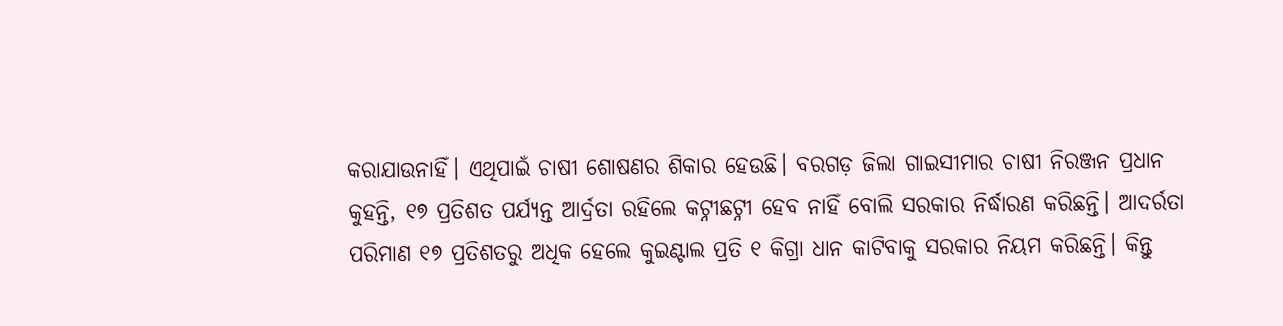କରାଯାଉନାହିଁ। ଏଥିପାଇଁ ଚାଷୀ ଶୋଷଣର ଶିକାର ହେଉଛି। ବରଗଡ଼ ଜିଲା ଗାଇସୀମାର ଚାଷୀ ନିରଞ୍ଜନ ପ୍ରଧାନ କୁହନ୍ତି, ୧୭ ପ୍ରତିଶତ ପର୍ଯ୍ୟନ୍ତ ଆର୍ଦ୍ରତା ରହିଲେ କଟ୍ନୀଛଟ୍ନୀ ହେବ ନାହିଁ ବୋଲି ସରକାର ନିର୍ଦ୍ଧାରଣ କରିଛନ୍ତି। ଆଦର୍ରତା ପରିମାଣ ୧୭ ପ୍ରତିଶତରୁ ଅଧିକ ହେଲେ କୁଇଣ୍ଟାଲ ପ୍ରତି ୧ କିଗ୍ରା ଧାନ କାଟିବାକୁ ସରକାର ନିୟମ କରିଛନ୍ତି। କିନ୍ତୁ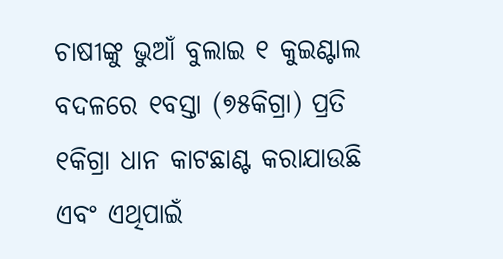ଚାଷୀଙ୍କୁ ଭୁଆଁ ବୁଲାଇ ୧ କୁଇଣ୍ଟାଲ ବଦଳରେ ୧ବସ୍ତା (୭୫କିଗ୍ରା) ପ୍ରତି ୧କିଗ୍ରା ଧାନ କାଟଛାଣ୍ଟ କରାଯାଉଛି ଏବଂ ଏଥିପାଇଁ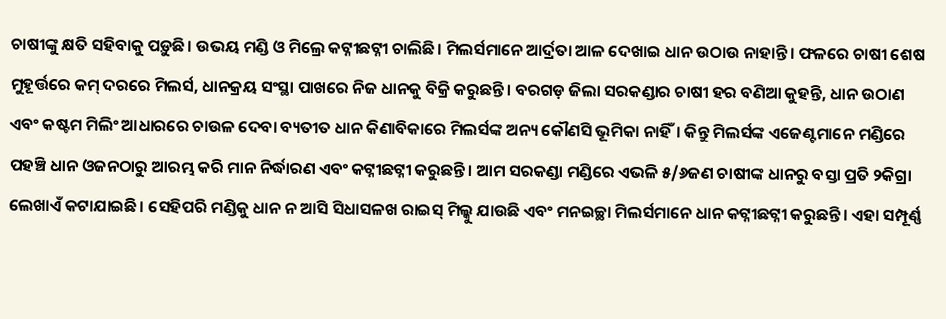ଚାଷୀଙ୍କୁ କ୍ଷତି ସହିବାକୁ ପଡ଼ୁଛି। ଉଭୟ ମଣ୍ଡି ଓ ମିଲ୍ରେ କଟ୍ନୀଛଟ୍ନୀ ଚାଲିଛି। ମିଲର୍ସମାନେ ଆର୍ଦ୍ରତା ଆଳ ଦେଖାଇ ଧାନ ଉଠାଉ ନାହାନ୍ତି। ଫଳରେ ଚାଷୀ ଶେଷ ମୁହୂର୍ତ୍ତରେ କମ୍ ଦରରେ ମିଲର୍ସ, ଧାନକ୍ରୟ ସଂସ୍ଥା ପାଖରେ ନିଜ ଧାନକୁ ବିକ୍ରି କରୁଛନ୍ତି। ବରଗଡ଼ ଜିଲା ସରକଣ୍ଡାର ଚାଷୀ ହର ବଣିଆ କୁହନ୍ତି, ଧାନ ଉଠାଣ ଏବଂ କଷ୍ଟମ ମିଲିଂ ଆଧାରରେ ଚାଉଳ ଦେବା ବ୍ୟତୀତ ଧାନ କିଣାବିକାରେ ମିଲର୍ସଙ୍କ ଅନ୍ୟ କୌଣସି ଭୂମିକା ନାହିଁ। କିନ୍ତୁ ମିଲର୍ସଙ୍କ ଏଜେଣ୍ଟମାନେ ମଣ୍ଡିରେ ପହଞ୍ଚି ଧାନ ଓଜନଠାରୁ ଆରମ୍ଭ କରି ମାନ ନିର୍ଦ୍ଧାରଣ ଏବଂ କଟ୍ନୀଛଟ୍ନୀ କରୁଛନ୍ତି। ଆମ ସରକଣ୍ଡା ମଣ୍ଡିରେ ଏଭଳି ୫/୬ଜଣ ଚାଷୀଙ୍କ ଧାନରୁ ବସ୍ତା ପ୍ରତି ୨କିଗ୍ରା ଲେଖାଏଁ କଟାଯାଇଛି। ସେହିପରି ମଣ୍ଡିକୁ ଧାନ ନ ଆସି ସିଧାସଳଖ ରାଇସ୍ ମିଲ୍କୁ ଯାଉଛି ଏବଂ ମନଇଚ୍ଛା ମିଲର୍ସମାନେ ଧାନ କଟ୍ନୀଛଟ୍ନୀ କରୁଛନ୍ତି। ଏହା ସମ୍ପୂର୍ଣ୍ଣ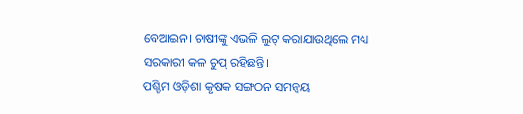ବେଆଇନ। ଚାଷୀଙ୍କୁ ଏଭଳି ଲୁଟ୍ କରାଯାଉଥିଲେ ମଧ୍ୟ ସରକାରୀ କଳ ଚୁପ୍ ରହିଛନ୍ତି।
ପଶ୍ଚିମ ଓଡ଼ିଶା କୃଷକ ସଙ୍ଗଠନ ସମନ୍ବୟ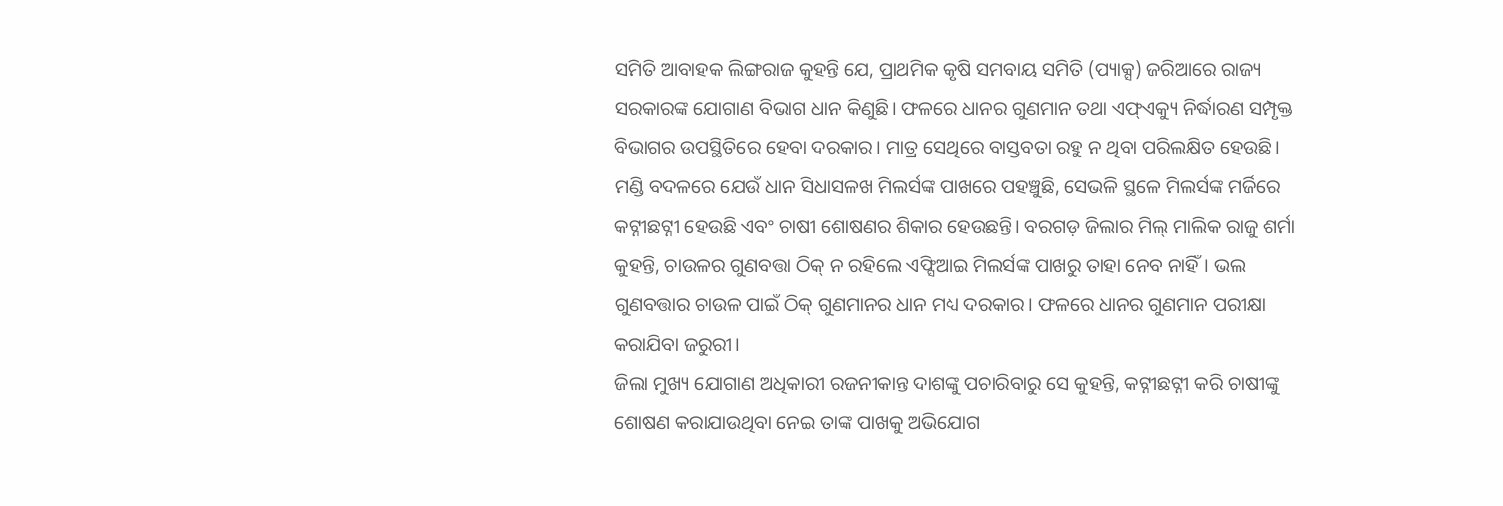ସମିତି ଆବାହକ ଲିଙ୍ଗରାଜ କୁହନ୍ତି ଯେ, ପ୍ରାଥମିକ କୃଷି ସମବାୟ ସମିତି (ପ୍ୟାକ୍ସ) ଜରିଆରେ ରାଜ୍ୟ ସରକାରଙ୍କ ଯୋଗାଣ ବିଭାଗ ଧାନ କିଣୁଛି। ଫଳରେ ଧାନର ଗୁଣମାନ ତଥା ଏଫ୍ଏକ୍ୟୁ ନିର୍ଦ୍ଧାରଣ ସମ୍ପୃକ୍ତ ବିଭାଗର ଉପସ୍ଥିତିରେ ହେବା ଦରକାର। ମାତ୍ର ସେଥିରେ ବାସ୍ତବତା ରହୁ ନ ଥିବା ପରିଲକ୍ଷିତ ହେଉଛି। ମଣ୍ଡି ବଦଳରେ ଯେଉଁ ଧାନ ସିଧାସଳଖ ମିଲର୍ସଙ୍କ ପାଖରେ ପହଞ୍ଚୁଛି, ସେଭଳି ସ୍ଥଳେ ମିଲର୍ସଙ୍କ ମର୍ଜିରେ କଟ୍ନୀଛଟ୍ନୀ ହେଉଛି ଏବଂ ଚାଷୀ ଶୋଷଣର ଶିକାର ହେଉଛନ୍ତି। ବରଗଡ଼ ଜିଲାର ମିଲ୍ ମାଲିକ ରାଜୁ ଶର୍ମା କୁହନ୍ତି, ଚାଉଳର ଗୁଣବତ୍ତା ଠିକ୍ ନ ରହିଲେ ଏଫ୍ସିଆଇ ମିଲର୍ସଙ୍କ ପାଖରୁ ତାହା ନେବ ନାହିଁ। ଭଲ ଗୁଣବତ୍ତାର ଚାଉଳ ପାଇଁ ଠିକ୍ ଗୁଣମାନର ଧାନ ମଧ୍ୟ ଦରକାର। ଫଳରେ ଧାନର ଗୁଣମାନ ପରୀକ୍ଷା କରାଯିବା ଜରୁରୀ।
ଜିଲା ମୁଖ୍ୟ ଯୋଗାଣ ଅଧିକାରୀ ରଜନୀକାନ୍ତ ଦାଶଙ୍କୁ ପଚାରିବାରୁ ସେ କୁହନ୍ତି, କଟ୍ନୀଛଟ୍ନୀ କରି ଚାଷୀଙ୍କୁ ଶୋଷଣ କରାଯାଉଥିବା ନେଇ ତାଙ୍କ ପାଖକୁ ଅଭିଯୋଗ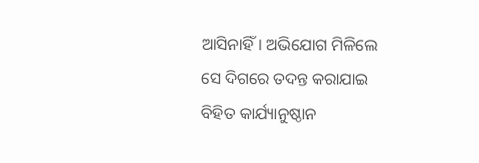ଆସିନାହିଁ। ଅଭିଯୋଗ ମିଳିଲେ ସେ ଦିଗରେ ତଦନ୍ତ କରାଯାଇ ବିହିତ କାର୍ଯ୍ୟାନୁଷ୍ଠାନ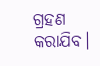ଗ୍ରହଣ କରାଯିବ।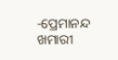-ପ୍ରେମାନନ୍ଦ ଖମାରୀ